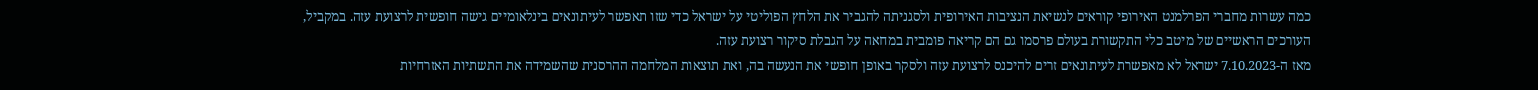כמה עשרות מחברי הפרלמנט האירופי קוראים לנשיאת הנציבות האירופית ולסגניתה להגביר את הלחץ הפוליטי על ישראל כדי שזו תאפשר לעיתונאים בינלאומיים גישה חופשית לרצועת עזה. במקביל, העורכים הראשיים של מיטב כלי התקשורת בעולם פרסמו גם הם קריאה פומבית במחאה על הגבלת סיקור רצועת עזה.
מאז ה-7.10.2023 ישראל לא מאפשרת לעיתונאים זרים להיכנס לרצועת עזה ולסקר באופן חופשי את הנעשה בה, ואת תוצאות המלחמה ההרסנית שהשמידה את התשתיות האזרחיות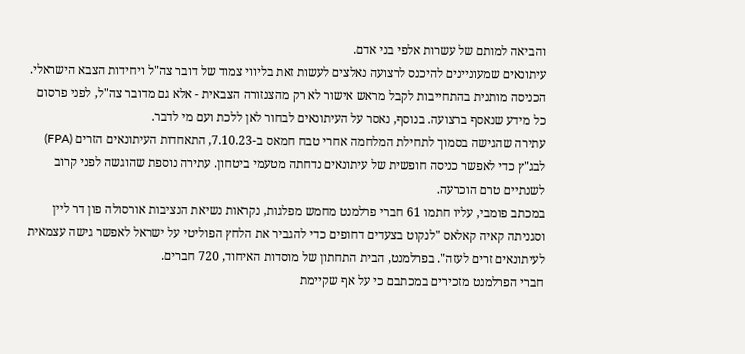והביאה למותם של עשרות אלפי בני אדם.
עיתונאים שמעוניינים להיכנס לרצועה נאלצים לעשות זאת בליווי צמוד של דובר צה"ל ויחידות הצבא הישראלי. הכניסה מותנית בהתחייבות לקבל מראש אישור לא רק מהצנזורה הצבאית - אלא גם מדובר צה"ל, לפני פרסום כל מידע שנאסף ברצועה. בנוסף, נאסר על העיתונאים לבחור לאן ללכת ועם מי לדבר.
עתירה שהגישה בסמוך לתחילת המלחמה אחרי טבח חמאס ב-7.10.23, התאחדות העיתונאים הזרים (FPA) לבג"ץ כדי לאפשר כניסה חופשית של עיתונאים נדחתה מטעמי ביטחון. עתירה נוספת שהוגשה לפני קרוב לשנתיים טרם הוכרעה.
במכתב פומבי, עליו חתמו 61 חברי פרלמנט מחמש מפלגות, נקראות נשיאת הנציבות אורסולה פון דר ליין וסגניתה קאיה קאלאס "לנקוט בצעדים דחופים כדי להגביר את הלחץ הפוליטי על ישראל לאפשר גישה עצמאית לעיתונאים זרים לעזה". בפרלמנט, הבית התחתון של מוסדות האיחוד, 720 חברים.
חברי הפרלמנט מזכירים במכתבם כי על אף שקיימת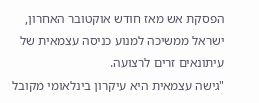הפסקת אש מאז חודש אוקטובר האחרון, ישראל ממשיכה למנוע כניסה עצמאית של עיתונאים זרים לרצועה.
"גישה עצמאית היא עיקרון בינלאומי מקובל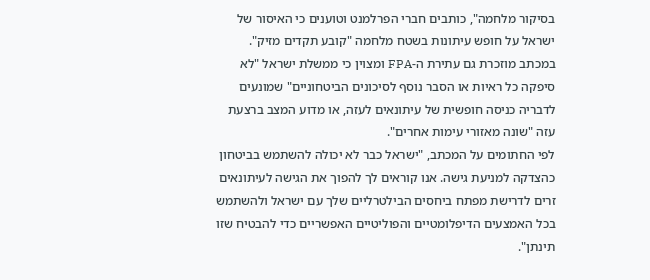בסיקור מלחמה", כותבים חברי הפרלמנט וטוענים כי האיסור של ישראל על חופש עיתונות בשטח מלחמה "קובע תקדים מזיק". במכתב מוזכרת גם עתירת ה-FPA ומצוין כי ממשלת ישראל "לא סיפקה כל ראיות או הסבר נוסף לסיכונים הביטחוניים" שמונעים לדבריה כניסה חופשית של עיתונאים לעזה, או מדוע המצב ברצעת עזה "שונה מאזורי עימות אחרים".
לפי החתומים על המכתב, "ישראל כבר לא יכולה להשתמש בביטחון כהצדקה למניעת גישה. אנו קוראים לך להפוך את הגישה לעיתונאים זרים לדרישת מפתח ביחסים הבילטרליים שלך עם ישראל ולהשתמש בכל האמצעים הדיפלומטיים והפוליטיים האפשריים כדי להבטיח שזו תינתן".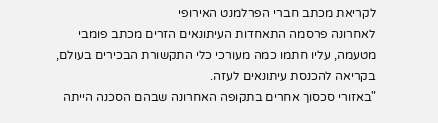לקריאת מכתב חברי הפרלמנט האירופי
לאחרונה פרסמה התאחדות העיתונאים הזרים מכתב פומבי מטעמה, עליו חתמו כמה מעורכי כלי התקשורת הבכירים בעולם, בקריאה להכנסת עיתונאים לעזה.
"באזורי סכסוך אחרים בתקופה האחרונה שבהם הסכנה הייתה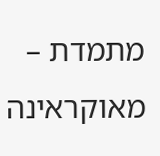מתמדת – מאוקראינה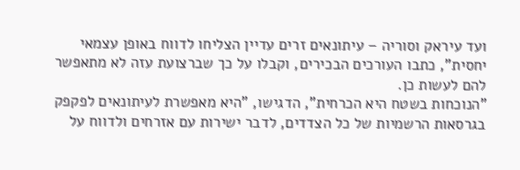ועד עיראק וסוריה – עיתונאים זרים עדיין הצליחו לדווח באופן עצמאי יחסית", כתבו העורכים הבכירים, וקבלו על כך שברצועת עזה לא מתאפשר להם לעשות כן.
"הנוכחות בשטח היא הכרחית", הדגישו, "היא מאפשרת לעיתונאים לפקפק בגרסאות הרשמיות של כל הצדדים, לדבר ישירות עם אזרחים ולדווח על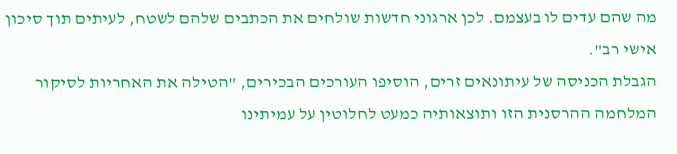מה שהם עדים לו בעצמם. לכן ארגוני חדשות שולחים את הכתבים שלהם לשטח, לעיתים תוך סיכון אישי רב".
הגבלת הכניסה של עיתונאים זרים, הוסיפו העורכים הבכירים, "הטילה את האחריות לסיקור המלחמה ההרסנית הזו ותוצאותיה כמעט לחלוטין על עמיתינו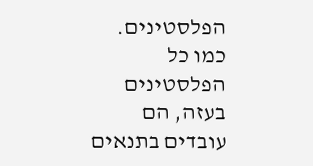הפלסטינים. כמו כל הפלסטינים בעזה, הם עובדים בתנאים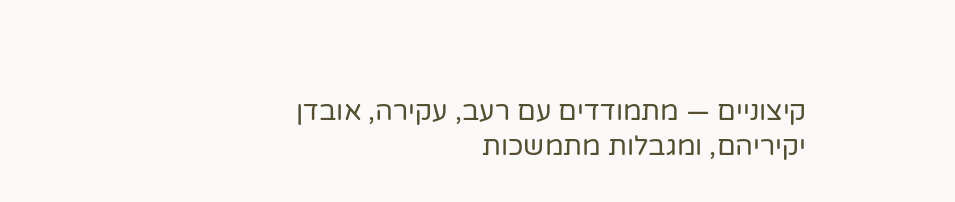קיצוניים — מתמודדים עם רעב, עקירה, אובדן יקיריהם, ומגבלות מתמשכות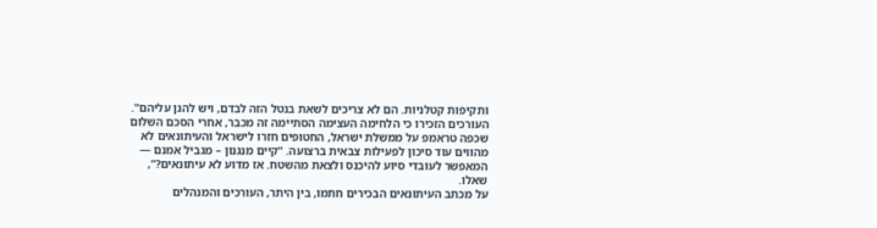ותקיפות קטלניות. הם לא צריכים לשאת בנטל הזה לבדם, ויש להגן עליהם".
העורכים הזכירו כי הלחימה העצימה הסתיימה זה מכבר, אחרי הסכם השלום שכפה טראמפ על ממשלת ישראל, החטופים חזרו לישראל והעיתונאים לא מהווים עוד סיכון לפעילות צבאית ברצועה. "קיים מנגנון – מגביל אמנם — המאפשר לעובדי סיוע להיכנס ולצאת מהשטח. אז מדוע לא עיתונאים?", שאלו.
על מכתב העיתונאים הבכירים חתמו, בין היתר, העורכים והמנהלים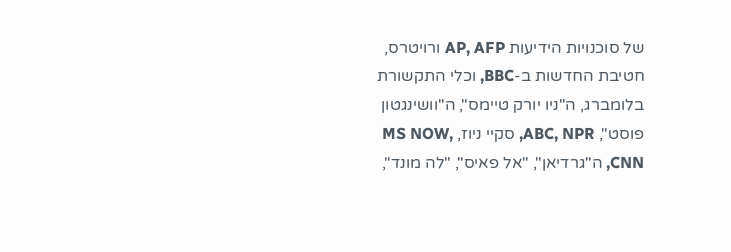של סוכנויות הידיעות AP, AFP ורויטרס, חטיבת החדשות ב-BBC, וכלי התקשורת בלומברג, ה"ניו יורק טיימס", ה"וושינגטון פוסט", ABC, NPR, סקיי ניוז, MS NOW, CNN, ה"גרדיאן", "אל פאיס", "לה מונד",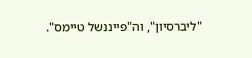"ליברסיון", וה"פייננשל טיימס".